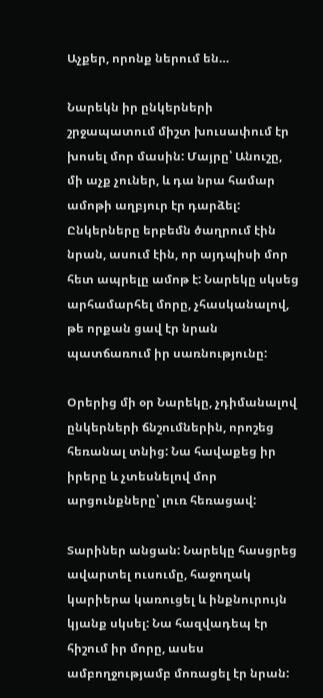Աչքեր, որոնք ներում են…

Նարեկն իր ընկերների շրջապատում միշտ խուսափում էր խոսել մոր մասին: Մայրը՝ Անուշը, մի աչք չուներ, և դա նրա համար ամոթի աղբյուր էր դարձել: Ընկերները երբեմն ծաղրում էին նրան, ասում էին, որ այդպիսի մոր հետ ապրելը ամոթ է: Նարեկը սկսեց արհամարհել մորը, չհասկանալով, թե որքան ցավ էր նրան պատճառում իր սառնությունը:

Օրերից մի օր Նարեկը, չդիմանալով ընկերների ճնշումներին, որոշեց հեռանալ տնից: Նա հավաքեց իր իրերը և չտեսնելով մոր արցունքները՝ լուռ հեռացավ:

Տարիներ անցան: Նարեկը հասցրեց ավարտել ուսումը, հաջողակ կարիերա կառուցել և ինքնուրույն կյանք սկսել: Նա հազվադեպ էր հիշում իր մորը, ասես ամբողջությամբ մոռացել էր նրան: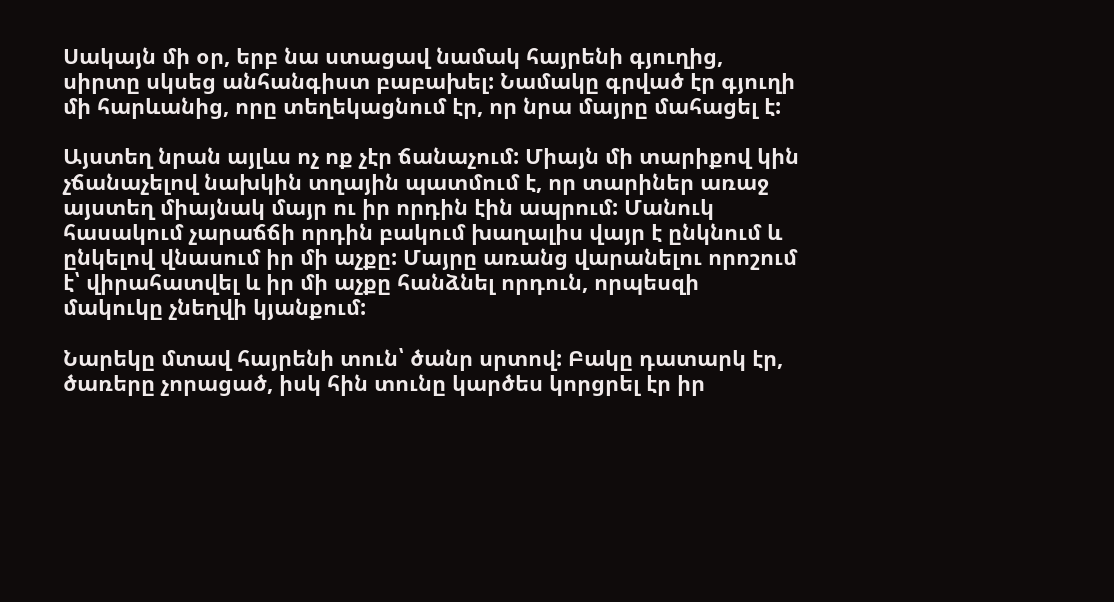Սակայն մի օր, երբ նա ստացավ նամակ հայրենի գյուղից, սիրտը սկսեց անհանգիստ բաբախել: Նամակը գրված էր գյուղի մի հարևանից, որը տեղեկացնում էր, որ նրա մայրը մահացել է:

Այստեղ նրան այլևս ոչ ոք չէր ճանաչում: Միայն մի տարիքով կին չճանաչելով նախկին տղային պատմում է, որ տարիներ առաջ այստեղ միայնակ մայր ու իր որդին էին ապրում: Մանուկ հասակում չարաճճի որդին բակում խաղալիս վայր է ընկնում և ընկելով վնասում իր մի աչքը: Մայրը առանց վարանելու որոշում է՝ վիրահատվել և իր մի աչքը հանձնել որդուն, որպեսզի մակուկը չնեղվի կյանքում:

Նարեկը մտավ հայրենի տուն՝ ծանր սրտով: Բակը դատարկ էր, ծառերը չորացած, իսկ հին տունը կարծես կորցրել էր իր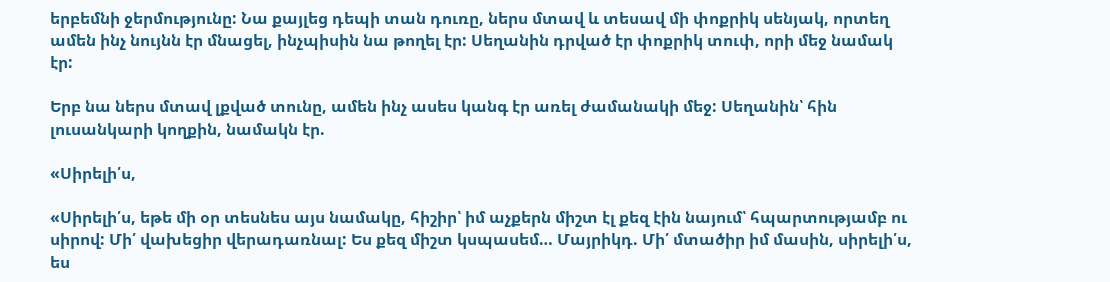երբեմնի ջերմությունը: Նա քայլեց դեպի տան դուռը, ներս մտավ և տեսավ մի փոքրիկ սենյակ, որտեղ ամեն ինչ նույնն էր մնացել, ինչպիսին նա թողել էր: Սեղանին դրված էր փոքրիկ տուփ, որի մեջ նամակ էր:

Երբ նա ներս մտավ լքված տունը, ամեն ինչ ասես կանգ էր առել ժամանակի մեջ: Սեղանին՝ հին լուսանկարի կողքին, նամակն էր.

«Սիրելի՛ս,

«Սիրելի՛ս, եթե մի օր տեսնես այս նամակը, հիշիր՝ իմ աչքերն միշտ էլ քեզ էին նայում՝ հպարտությամբ ու սիրով: Մի՛ վախեցիր վերադառնալ: Ես քեզ միշտ կսպասեմ… Մայրիկդ. Մի՛ մտածիր իմ մասին, սիրելի՛ս, ես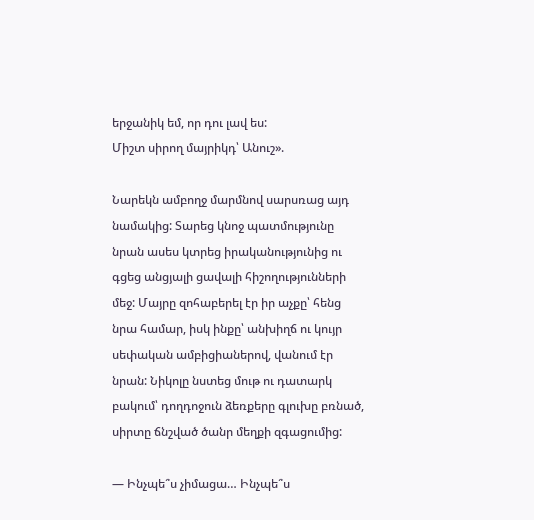երջանիկ եմ, որ դու լավ ես:
Միշտ սիրող մայրիկդ՝ Անուշ».

Նարեկն ամբողջ մարմնով սարսռաց այդ նամակից: Տարեց կնոջ պատմությունը նրան ասես կտրեց իրականությունից ու գցեց անցյալի ցավալի հիշողությունների մեջ: Մայրը զոհաբերել էր իր աչքը՝ հենց նրա համար, իսկ ինքը՝ անխիղճ ու կույր սեփական ամբիցիաներով, վանում էր նրան: Նիկոլը նստեց մութ ու դատարկ բակում՝ դողդոջուն ձեռքերը գլուխը բռնած, սիրտը ճնշված ծանր մեղքի զգացումից:

— Ինչպե՞ս չիմացա… Ինչպե՞ս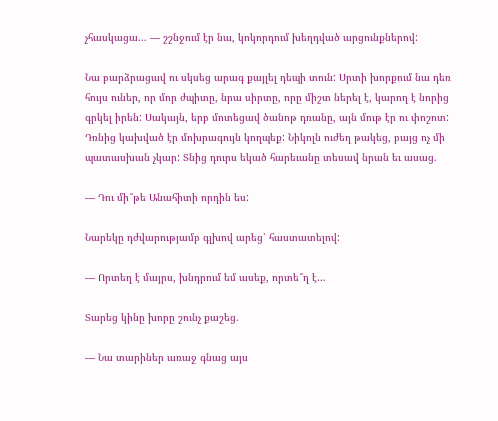չհասկացա… — շշնջում էր նա, կոկորդում խեղդված արցունքներով:

Նա բարձրացավ ու սկսեց արագ քայլել դեպի տուն: Սրտի խորքում նա դեռ հույս ուներ, որ մոր ժպիտը, նրա սիրտը, որը միշտ ներել է, կարող է նորից գրկել իրեն: Սակայն, երբ մոտեցավ ծանոթ դռանը, այն մութ էր ու փոշոտ: Դռնից կախված էր մոխրագույն կողպեք: Նիկոլն ուժեղ թակեց, բայց ոչ մի պատասխան չկար: Տնից դուրս եկած հարեւանը տեսավ նրան եւ ասաց.

— Դու մի՞թե Անահիտի որդին ես:

Նարեկը դժվարությամբ գլխով արեց՝ հաստատելով:

— Որտեղ է մայրս, խնդրում եմ ասեք, որտե՞ղ է…

Տարեց կինը խորը շունչ քաշեց.

— Նա տարիներ առաջ գնաց այս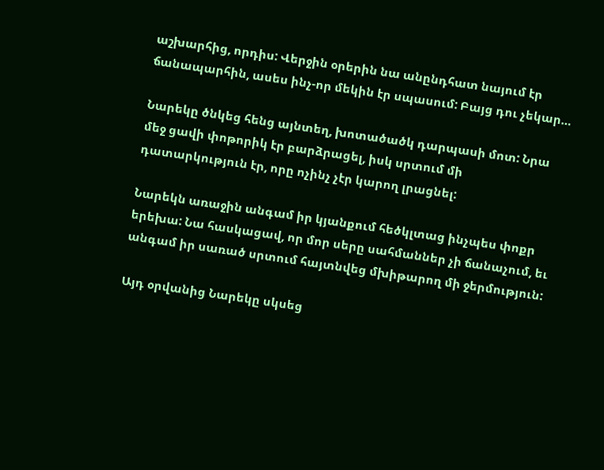աշխարհից, որդիս: Վերջին օրերին նա անընդհատ նայում էր ճանապարհին, ասես ինչ-որ մեկին էր սպասում: Բայց դու չեկար…

Նարեկը ծնկեց հենց այնտեղ, խոտածածկ դարպասի մոտ: Նրա մեջ ցավի փոթորիկ էր բարձրացել, իսկ սրտում մի դատարկություն էր, որը ոչինչ չէր կարող լրացնել:

Նարեկն առաջին անգամ իր կյանքում հեծկլտաց ինչպես փոքր երեխա: Նա հասկացավ, որ մոր սերը սահմաններ չի ճանաչում, եւ անգամ իր սառած սրտում հայտնվեց մխիթարող մի ջերմություն:

Այդ օրվանից Նարեկը սկսեց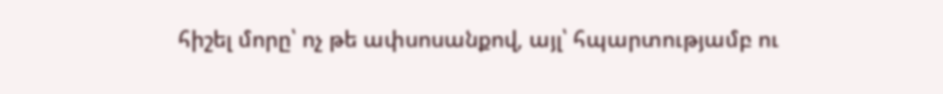հիշել մորը՝ ոչ թե ափսոսանքով, այլ՝ հպարտությամբ ու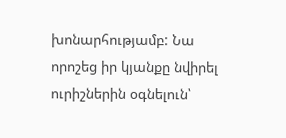խոնարհությամբ: Նա որոշեց իր կյանքը նվիրել ուրիշներին օգնելուն՝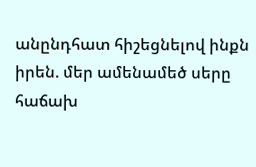անընդհատ հիշեցնելով ինքն իրեն. մեր ամենամեծ սերը հաճախ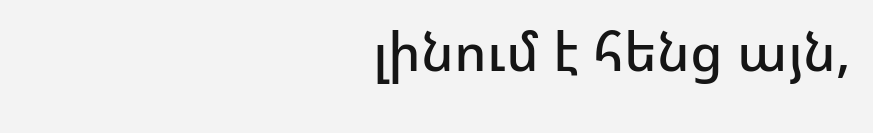լինում է հենց այն,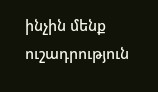ինչին մենք ուշադրություն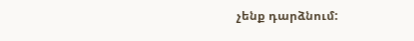չենք դարձնում: